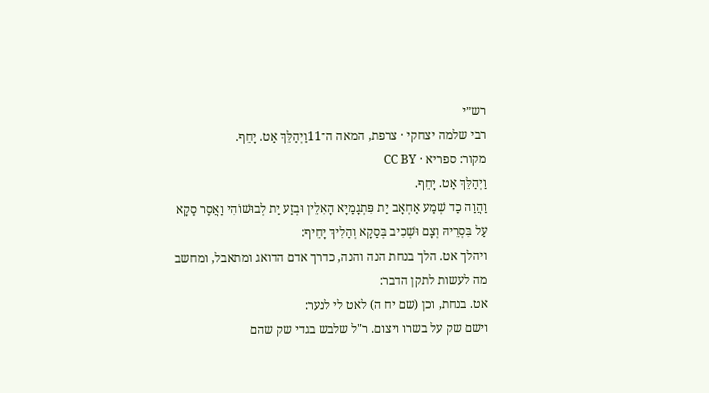רש״י
רבי שלמה יצחקי · צרפת, המאה ה־11וַיְהַלֵּךְ אַט. יָחֵף.
מקור: ספריא · CC BY
וַיְהַלֵּךְ אַט. יָחֵף.
וַהֲוַה כַד שְׁמַע אַחְאָב יַת פִּתְגָמַיָא הָאִלֵין וּבְזַע יַת לְבוּשׁוֹהִי וַאֲסַר סַקָא עַל בִּסְרֵיהּ וְצָם וּשְׁכִיב בְּסַקָא וְהַלִיךְ יָחֵיף:
ויהלך אט. הלך בנחת הנה והנה, כדרך אדם הדואג ומתאבל, ומחשב מה לעשות לתקן הדבר:
אט. בנחת, וכן (שם יח ה) לאט לי לנער:
וישם שק על בשרו ויצום. ר"ל שלבש בגדי שק שהם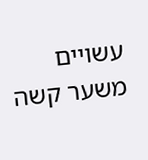עשויים משער קשה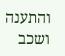והתענה ושכב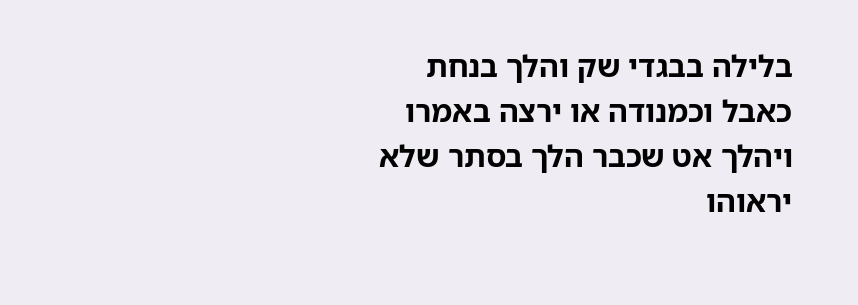בלילה בבגדי שק והלך בנחת כאבל וכמנודה או ירצה באמרו ויהלך אט שכבר הלך בסתר שלא יראוהו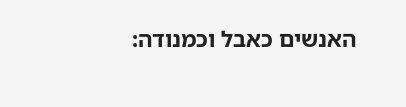האנשים כאבל וכמנודה: